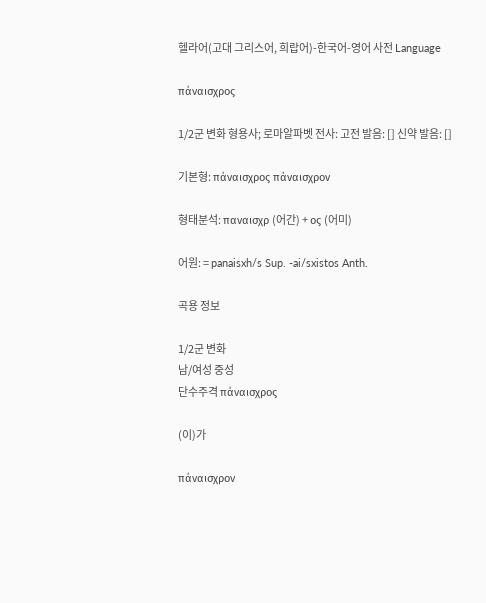헬라어(고대 그리스어, 희랍어)-한국어-영어 사전 Language

πάναισχρος

1/2군 변화 형용사; 로마알파벳 전사: 고전 발음: [] 신약 발음: []

기본형: πάναισχρος πάναισχρον

형태분석: παναισχρ (어간) + ος (어미)

어원: = panaisxh/s Sup. -ai/sxistos Anth.

곡용 정보

1/2군 변화
남/여성 중성
단수주격 πάναισχρος

(이)가

πάναισχρον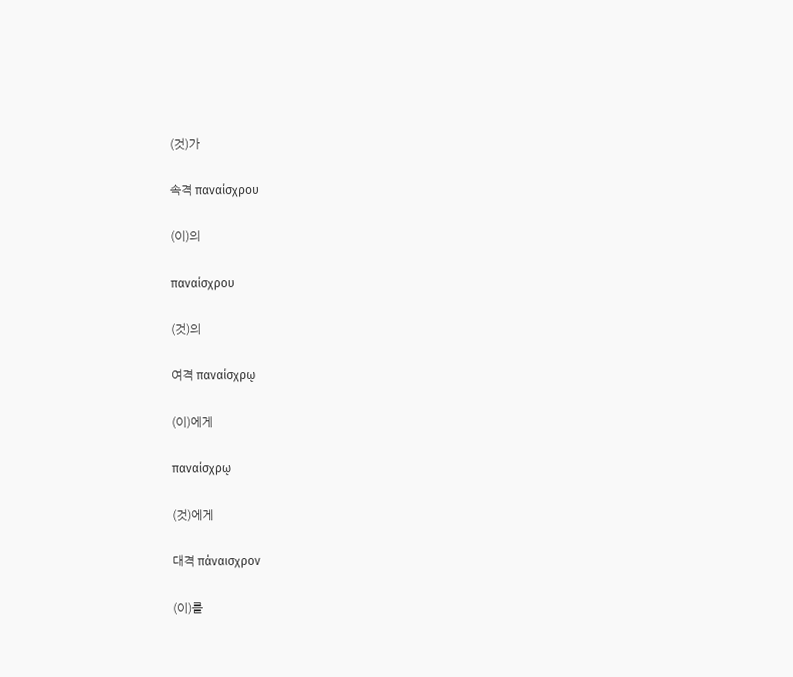(것)가

속격 παναίσχρου

(이)의

παναίσχρου

(것)의

여격 παναίσχρῳ

(이)에게

παναίσχρῳ

(것)에게

대격 πάναισχρον

(이)를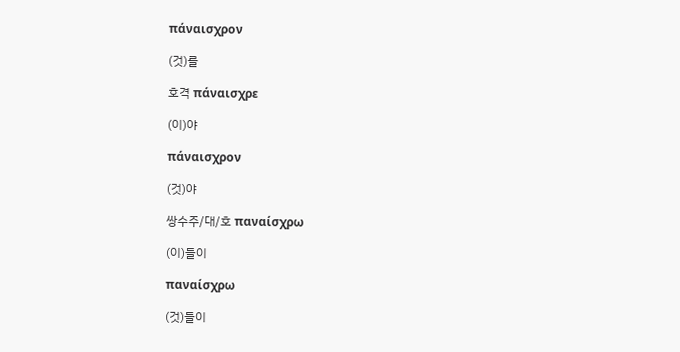πάναισχρον

(것)를

호격 πάναισχρε

(이)야

πάναισχρον

(것)야

쌍수주/대/호 παναίσχρω

(이)들이

παναίσχρω

(것)들이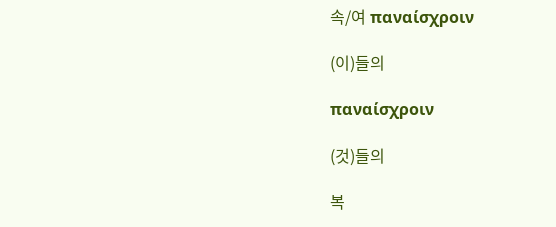속/여 παναίσχροιν

(이)들의

παναίσχροιν

(것)들의

복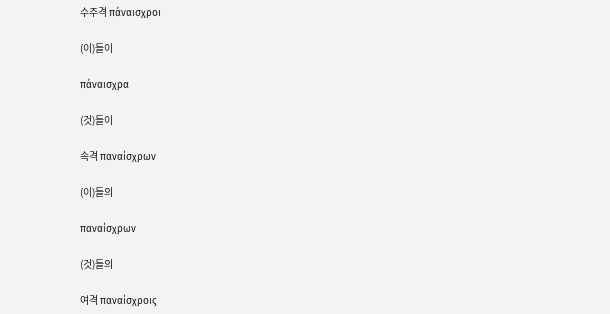수주격 πάναισχροι

(이)들이

πάναισχρα

(것)들이

속격 παναίσχρων

(이)들의

παναίσχρων

(것)들의

여격 παναίσχροις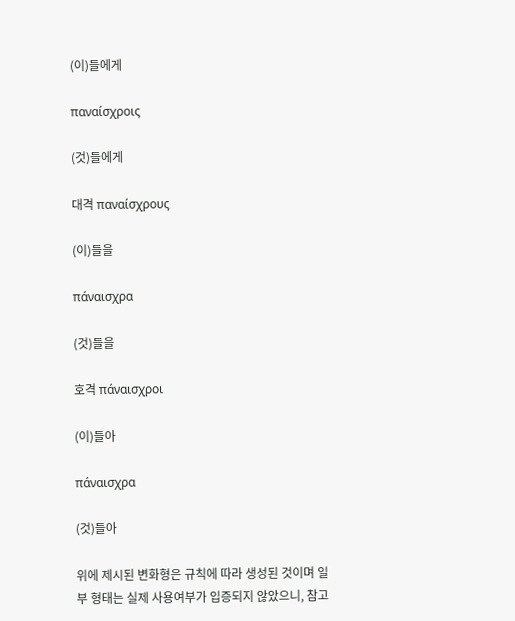(이)들에게

παναίσχροις

(것)들에게

대격 παναίσχρους

(이)들을

πάναισχρα

(것)들을

호격 πάναισχροι

(이)들아

πάναισχρα

(것)들아

위에 제시된 변화형은 규칙에 따라 생성된 것이며 일부 형태는 실제 사용여부가 입증되지 않았으니, 참고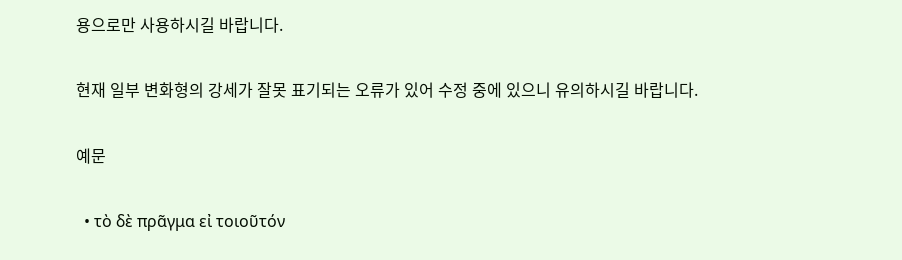용으로만 사용하시길 바랍니다.

현재 일부 변화형의 강세가 잘못 표기되는 오류가 있어 수정 중에 있으니 유의하시길 바랍니다.

예문

  • τὸ δὲ πρᾶγμα εἰ τοιοῦτόν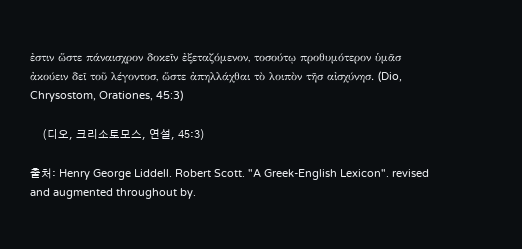ἐστιν ὥστε πάναισχρον δοκεῖν ἐξεταζόμενον, τοσούτῳ προθυμότερον ὑμᾶσ ἀκούειν δεῖ τοῦ λέγοντοσ, ὥστε ἀπηλλάχθαι τὸ λοιπὸν τῆσ αἰσχύνησ. (Dio, Chrysostom, Orationes, 45:3)

    (디오, 크리소토모스, 연설, 45:3)

출처: Henry George Liddell. Robert Scott. "A Greek-English Lexicon". revised and augmented throughout by.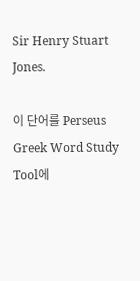Sir Henry Stuart Jones.

이 단어를 Perseus Greek Word Study Tool에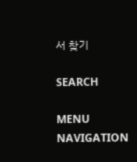서 찾기

SEARCH

MENU NAVIGATION